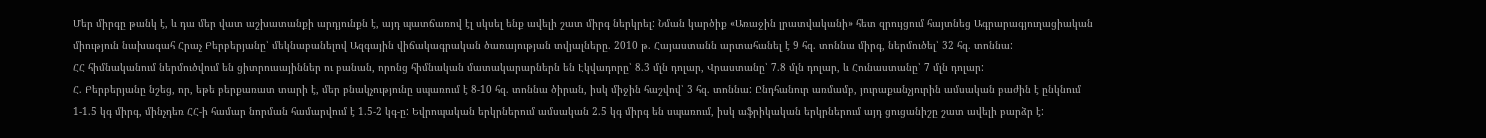Մեր միրգը թանկ է, և դա մեր վատ աշխատանքի արդյունքն է, այդ պատճառով էլ սկսել ենք ավելի շատ միրգ ներկրել: Նման կարծիք «Առաջին լրատվականի» հետ զրույցում հայտնեց Ագրարագյուղացիական միություն նախագահ Հրաչ Բերբերյանը՝ մեկնաբանելով Ազգային վիճակագրական ծառայության տվյալները. 2010 թ. Հայաստանն արտահանել է 9 հզ. տոննա միրգ, ներմուծել՝ 32 հզ. տոննա:
ՀՀ հիմնականում ներմուծվում են ցիտրուսայիններ ու բանան, որոնց հիմնական մատակարարներն են Էկվադորը՝ 8.3 մլն դոլար, Վրաստանը՝ 7.8 մլն դոլար, և Հունաստանը՝ 7 մլն դոլար:
Հ. Բերբերյանը նշեց, որ, եթե բերքառատ տարի է, մեր բնակչությունը սպառում է 8-10 հզ. տոննա ծիրան, իսկ միջին հաշվով՝ 3 հզ. տոննա: Ընդհանուր առմամբ, յուրաքանչյուրին ամսական բաժին է ընկնում 1-1.5 կգ միրգ, մինչդեռ ՀՀ-ի համար նորման համարվում է 1.5-2 կգ-ը: Եվրոպական երկրներում ամսական 2.5 կգ միրգ են սպառում, իսկ աֆրիկական երկրներում այդ ցուցանիշը շատ ավելի բարձր է: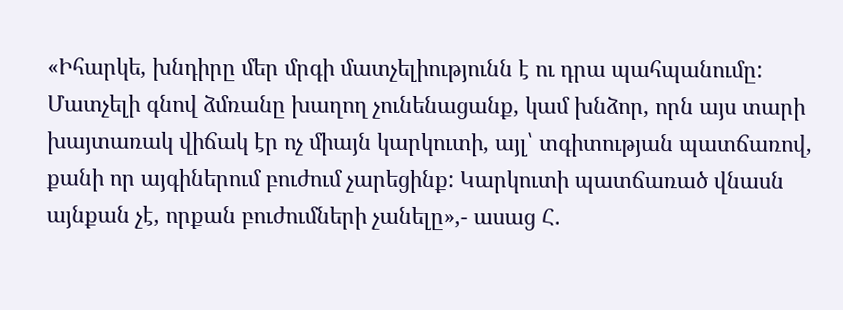«Իհարկե, խնդիրը մեր մրգի մատչելիությունն է ու դրա պահպանումը: Մատչելի գնով ձմռանը խաղող չունենացանք, կամ խնձոր, որն այս տարի խայտառակ վիճակ էր ոչ միայն կարկուտի, այլ՝ տգիտության պատճառով, քանի որ այգիներում բուժում չարեցինք: Կարկուտի պատճառած վնասն այնքան չէ, որքան բուժումների չանելը»,- ասաց Հ.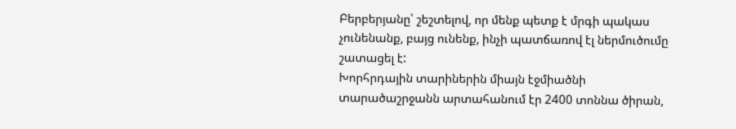Բերբերյանը՝ շեշտելով, որ մենք պետք է մրգի պակաս չունենանք, բայց ունենք, ինչի պատճառով էլ ներմուծումը շատացել է:
Խորհրդային տարիներին միայն էջմիածնի տարածաշրջանն արտահանում էր 2400 տոննա ծիրան,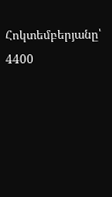Հոկտեմբերյանը՝ 4400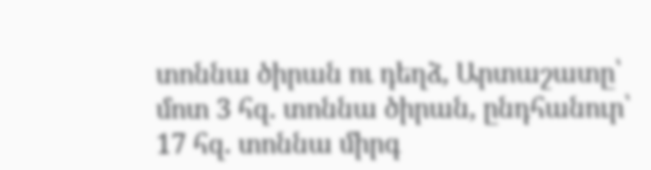տոննա ծիրան ու դեղձ, Արտաշատը՝ մոտ 3 հզ. տոննա ծիրան, ընդհանուր՝ 17 հզ. տոննա միրգ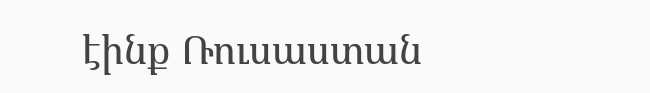էինք Ռուսաստան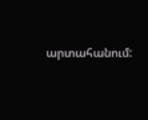արտահանում: